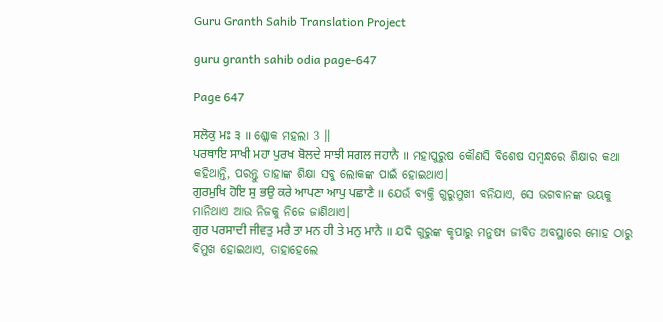Guru Granth Sahib Translation Project

guru granth sahib odia page-647

Page 647

ਸਲੋਕੁ ਮਃ ੩ ॥ ଶ୍ଳୋକ ମହଲା 3 ॥
ਪਰਥਾਇ ਸਾਖੀ ਮਹਾ ਪੁਰਖ ਬੋਲਦੇ ਸਾਝੀ ਸਗਲ ਜਹਾਨੈ ॥ ମହାପୁରୁଷ କୌଣସି ବିଶେଷ ସମ୍ବନ୍ଧରେ ଶିକ୍ଷାର କଥା କହିଥାନ୍ତି, ପରନ୍ତୁ ତାହାଙ୍କ ଶିକ୍ଷା ସବୁ ଲୋକଙ୍କ ପାଇଁ ହୋଇଥାଏ।
ਗੁਰਮੁਖਿ ਹੋਇ ਸੁ ਭਉ ਕਰੇ ਆਪਣਾ ਆਪੁ ਪਛਾਣੈ ॥ ଯେଉଁ ବ୍ୟକ୍ତି ଗୁରୁମୁଖୀ ବନିଯାଏ, ସେ ଭଗବାନଙ୍କ ଭୟକୁ ମାନିଥାଏ ଆଉ ନିଜକୁ ନିଜେ ଜାଣିଥାଏ।
ਗੁਰ ਪਰਸਾਦੀ ਜੀਵਤੁ ਮਰੈ ਤਾ ਮਨ ਹੀ ਤੇ ਮਨੁ ਮਾਨੈ ॥ ଯଦି ଗୁରୁଙ୍କ କୃପାରୁ ମନୁଷ୍ୟ ଜୀବିତ ଅବସ୍ଥାରେ ମୋହ ଠାରୁ ବିମୁଖ ହୋଇଥାଏ, ତାହାହେଲେ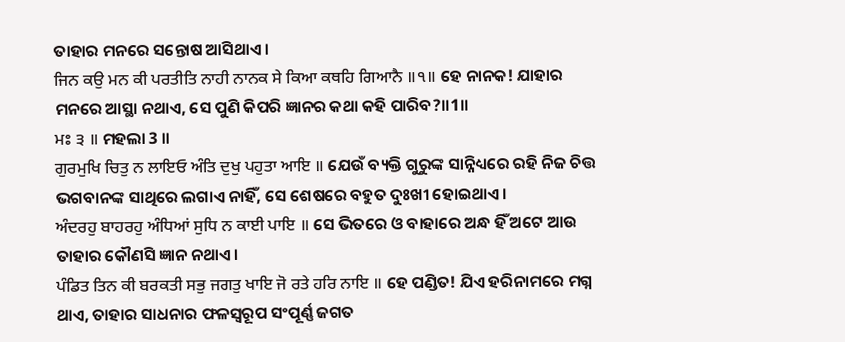ତାହାର ମନରେ ସନ୍ତୋଷ ଆସିଥାଏ।
ਜਿਨ ਕਉ ਮਨ ਕੀ ਪਰਤੀਤਿ ਨਾਹੀ ਨਾਨਕ ਸੇ ਕਿਆ ਕਥਹਿ ਗਿਆਨੈ ॥੧॥ ହେ ନାନକ! ଯାହାର ମନରେ ଆସ୍ଥା ନଥାଏ, ସେ ପୁଣି କିପରି ଜ୍ଞାନର କଥା କହି ପାରିବ?॥1॥
ਮਃ ੩ ॥ ମହଲା 3 ॥
ਗੁਰਮੁਖਿ ਚਿਤੁ ਨ ਲਾਇਓ ਅੰਤਿ ਦੁਖੁ ਪਹੁਤਾ ਆਇ ॥ ଯେଉଁ ବ୍ୟକ୍ତି ଗୁରୁଙ୍କ ସାନ୍ନିଧ୍ୟରେ ରହି ନିଜ ଚିତ୍ତ ଭଗବାନଙ୍କ ସାଥିରେ ଲଗାଏ ନାହିଁ, ସେ ଶେଷରେ ବହୁତ ଦୁଃଖୀ ହୋଇଥାଏ।
ਅੰਦਰਹੁ ਬਾਹਰਹੁ ਅੰਧਿਆਂ ਸੁਧਿ ਨ ਕਾਈ ਪਾਇ ॥ ସେ ଭିତରେ ଓ ବାହାରେ ଅନ୍ଧ ହିଁ ଅଟେ ଆଉ ତାହାର କୌଣସି ଜ୍ଞାନ ନଥାଏ।
ਪੰਡਿਤ ਤਿਨ ਕੀ ਬਰਕਤੀ ਸਭੁ ਜਗਤੁ ਖਾਇ ਜੋ ਰਤੇ ਹਰਿ ਨਾਇ ॥ ହେ ପଣ୍ଡିତ! ଯିଏ ହରିନାମରେ ମଗ୍ନ ଥାଏ, ତାହାର ସାଧନାର ଫଳସ୍ଵରୂପ ସଂପୂର୍ଣ୍ଣ ଜଗତ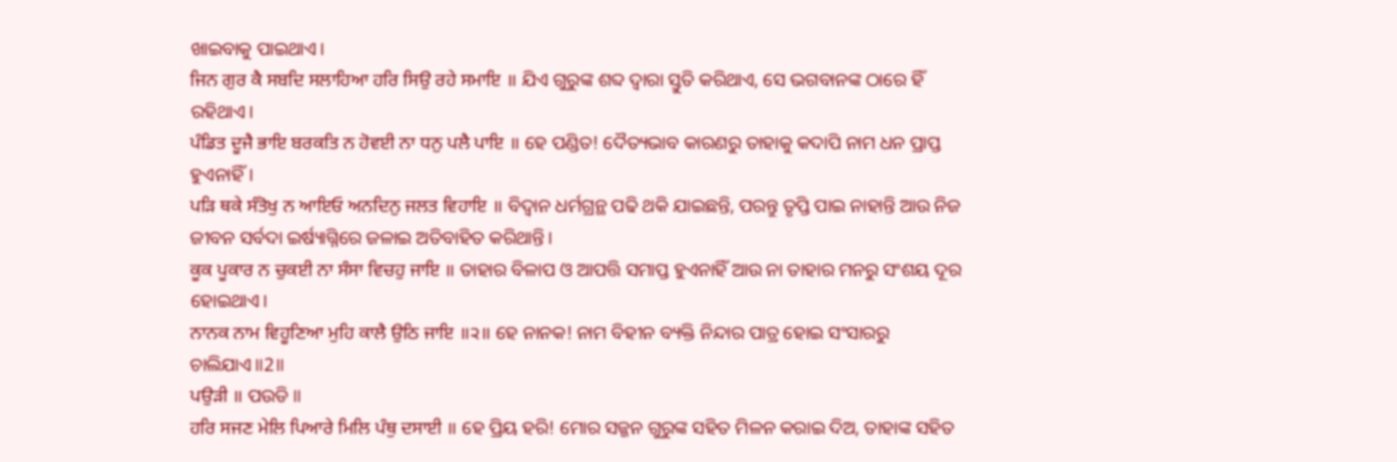ଖାଇବାକୁ ପାଇଥାଏ।
ਜਿਨ ਗੁਰ ਕੈ ਸਬਦਿ ਸਲਾਹਿਆ ਹਰਿ ਸਿਉ ਰਹੇ ਸਮਾਇ ॥ ଯିଏ ଗୁରୁଙ୍କ ଶବ୍ଦ ଦ୍ଵାରା ସ୍ତୁତି କରିଥାଏ, ସେ ଭଗବାନଙ୍କ ଠାରେ ହିଁ ରହିଥାଏ।
ਪੰਡਿਤ ਦੂਜੈ ਭਾਇ ਬਰਕਤਿ ਨ ਹੋਵਈ ਨਾ ਧਨੁ ਪਲੈ ਪਾਇ ॥ ହେ ପଣ୍ଡିତ! ଦୈତ୍ୟଭାବ କାରଣରୁ ତାହାକୁ କଦାପି ନାମ ଧନ ପ୍ରାପ୍ତ ହୁଏନାହିଁ।
ਪੜਿ ਥਕੇ ਸੰਤੋਖੁ ਨ ਆਇਓ ਅਨਦਿਨੁ ਜਲਤ ਵਿਹਾਇ ॥ ବିଦ୍ଵାନ ଧର୍ମଗ୍ରନ୍ଥ ପଢି ଥକି ଯାଇଛନ୍ତି, ପରନ୍ତୁ ତୃପ୍ତି ପାଇ ନାହାନ୍ତି ଆଉ ନିଜ ଜୀବନ ସର୍ବଦା ଇର୍ଷ୍ୟାଗ୍ନିରେ ଜଳାଇ ଅତିବାହିତ କରିଥାନ୍ତି।
ਕੂਕ ਪੂਕਾਰ ਨ ਚੁਕਈ ਨਾ ਸੰਸਾ ਵਿਚਹੁ ਜਾਇ ॥ ତାହାର ବିଳାପ ଓ ଆପତ୍ତି ସମାପ୍ତ ହୁଏନାହିଁ ଆଉ ନା ତାହାର ମନରୁ ସଂଶୟ ଦୂର ହୋଇଥାଏ।
ਨਾਨਕ ਨਾਮ ਵਿਹੂਣਿਆ ਮੁਹਿ ਕਾਲੈ ਉਠਿ ਜਾਇ ॥੨॥ ହେ ନାନକ! ନାମ ବିହୀନ ବ୍ୟକ୍ତି ନିନ୍ଦାର ପାତ୍ର ହୋଇ ସଂସାରରୁ ଚାଲିଯାଏ॥2॥
ਪਉੜੀ ॥ ପଉଡି ॥
ਹਰਿ ਸਜਣ ਮੇਲਿ ਪਿਆਰੇ ਮਿਲਿ ਪੰਥੁ ਦਸਾਈ ॥ ହେ ପ୍ରିୟ ହରି! ମୋର ସଜ୍ଜନ ଗୁରୁଙ୍କ ସହିତ ମିଳନ କରାଇ ଦିଅ, ତାହାଙ୍କ ସହିତ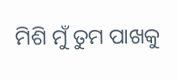ମିଶି ମୁଁ ତୁମ ପାଖକୁ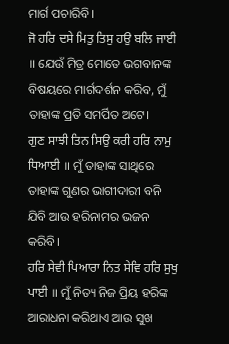ମାର୍ଗ ପଚାରିବି।
ਜੋ ਹਰਿ ਦਸੇ ਮਿਤੁ ਤਿਸੁ ਹਉ ਬਲਿ ਜਾਈ ॥ ଯେଉଁ ମିତ୍ର ମୋତେ ଭଗବାନଙ୍କ ବିଷୟରେ ମାର୍ଗଦର୍ଶନ କରିବ, ମୁଁ ତାହାଙ୍କ ପ୍ରତି ସମର୍ପିତ ଅଟେ।
ਗੁਣ ਸਾਝੀ ਤਿਨ ਸਿਉ ਕਰੀ ਹਰਿ ਨਾਮੁ ਧਿਆਈ ॥ ମୁଁ ତାହାଙ୍କ ସାଥିରେ ତାହାଙ୍କ ଗୁଣର ଭାଗୀଦାରୀ ବନି ଯିବି ଆଉ ହରିନାମର ଭଜନ କରିବି।
ਹਰਿ ਸੇਵੀ ਪਿਆਰਾ ਨਿਤ ਸੇਵਿ ਹਰਿ ਸੁਖੁ ਪਾਈ ॥ ମୁଁ ନିତ୍ୟ ନିଜ ପ୍ରିୟ ହରିଙ୍କ ଆରାଧନା କରିଥାଏ ଆଉ ସୁଖ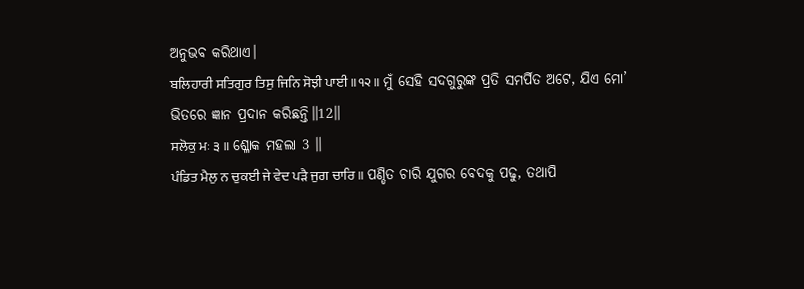ଅନୁଭବ କରିଥାଏ।
ਬਲਿਹਾਰੀ ਸਤਿਗੁਰ ਤਿਸੁ ਜਿਨਿ ਸੋਝੀ ਪਾਈ ॥੧੨॥ ମୁଁ ସେହି ସଦଗୁରୁଙ୍କ ପ୍ରତି ସମର୍ପିତ ଅଟେ, ଯିଏ ମୋ’ ଭିତରେ ଜ୍ଞାନ ପ୍ରଦାନ କରିଛନ୍ତି॥12॥
ਸਲੋਕੁ ਮਃ ੩ ॥ ଶ୍ଳୋକ ମହଲା 3 ॥
ਪੰਡਿਤ ਮੈਲੁ ਨ ਚੁਕਈ ਜੇ ਵੇਦ ਪੜੈ ਜੁਗ ਚਾਰਿ ॥ ପଣ୍ଡିତ ଚାରି ଯୁଗର ବେଦକୁ ପଢୁ, ତଥାପି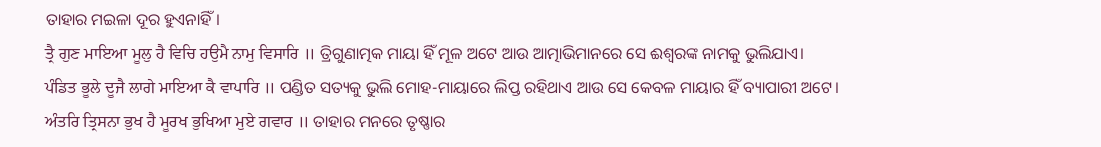ତାହାର ମଇଳା ଦୂର ହୁଏନାହିଁ।
ਤ੍ਰੈ ਗੁਣ ਮਾਇਆ ਮੂਲੁ ਹੈ ਵਿਚਿ ਹਉਮੈ ਨਾਮੁ ਵਿਸਾਰਿ ॥ ତ୍ରିଗୁଣାତ୍ମକ ମାୟା ହିଁ ମୂଳ ଅଟେ ଆଉ ଆତ୍ମାଭିମାନରେ ସେ ଈଶ୍ଵରଙ୍କ ନାମକୁ ଭୁଲିଯାଏ।
ਪੰਡਿਤ ਭੂਲੇ ਦੂਜੈ ਲਾਗੇ ਮਾਇਆ ਕੈ ਵਾਪਾਰਿ ॥ ପଣ୍ଡିତ ସତ୍ୟକୁ ଭୁଲି ମୋହ-ମାୟାରେ ଲିପ୍ତ ରହିଥାଏ ଆଉ ସେ କେବଳ ମାୟାର ହିଁ ବ୍ୟାପାରୀ ଅଟେ।
ਅੰਤਰਿ ਤ੍ਰਿਸਨਾ ਭੁਖ ਹੈ ਮੂਰਖ ਭੁਖਿਆ ਮੁਏ ਗਵਾਰ ॥ ତାହାର ମନରେ ତୃଷ୍ଣାର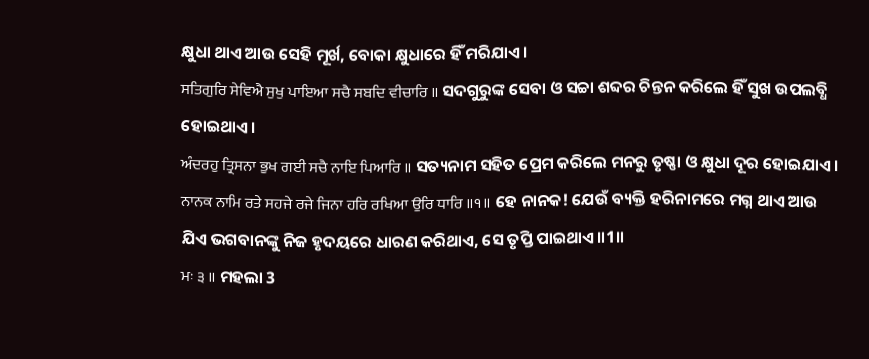କ୍ଷୁଧା ଥାଏ ଆଉ ସେହି ମୂର୍ଖ, ବୋକା କ୍ଷୁଧାରେ ହିଁ ମରିଯାଏ।
ਸਤਿਗੁਰਿ ਸੇਵਿਐ ਸੁਖੁ ਪਾਇਆ ਸਚੈ ਸਬਦਿ ਵੀਚਾਰਿ ॥ ସଦଗୁରୁଙ୍କ ସେବା ଓ ସଚ୍ଚା ଶବ୍ଦର ଚିନ୍ତନ କରିଲେ ହିଁ ସୁଖ ଉପଲବ୍ଧି ହୋଇଥାଏ।
ਅੰਦਰਹੁ ਤ੍ਰਿਸਨਾ ਭੁਖ ਗਈ ਸਚੈ ਨਾਇ ਪਿਆਰਿ ॥ ସତ୍ୟନାମ ସହିତ ପ୍ରେମ କରିଲେ ମନରୁ ତୃଷ୍ଣା ଓ କ୍ଷୁଧା ଦୂର ହୋଇଯାଏ।
ਨਾਨਕ ਨਾਮਿ ਰਤੇ ਸਹਜੇ ਰਜੇ ਜਿਨਾ ਹਰਿ ਰਖਿਆ ਉਰਿ ਧਾਰਿ ॥੧॥ ହେ ନାନକ! ଯେଉଁ ବ୍ୟକ୍ତି ହରିନାମରେ ମଗ୍ନ ଥାଏ ଆଉ ଯିଏ ଭଗବାନଙ୍କୁ ନିଜ ହୃଦୟରେ ଧାରଣ କରିଥାଏ, ସେ ତୃପ୍ତି ପାଇଥାଏ॥1॥
ਮਃ ੩ ॥ ମହଲା 3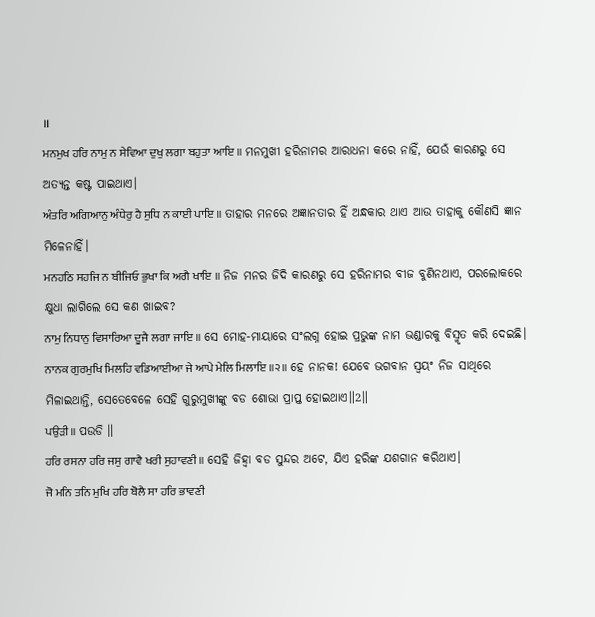॥
ਮਨਮੁਖ ਹਰਿ ਨਾਮੁ ਨ ਸੇਵਿਆ ਦੁਖੁ ਲਗਾ ਬਹੁਤਾ ਆਇ ॥ ମନମୁଖୀ ହରିନାମର ଆରାଧନା କରେ ନାହିଁ, ଯେଉଁ କାରଣରୁ ସେ ଅତ୍ୟନ୍ତ କଷ୍ଟ ପାଇଥାଏ।
ਅੰਤਰਿ ਅਗਿਆਨੁ ਅੰਧੇਰੁ ਹੈ ਸੁਧਿ ਨ ਕਾਈ ਪਾਇ ॥ ତାହାର ମନରେ ଅଜ୍ଞାନତାର ହିଁ ଅନ୍ଧକାର ଥାଏ ଆଉ ତାହାକୁ କୌଣସି ଜ୍ଞାନ ମିଳେନାହିଁ।
ਮਨਹਠਿ ਸਹਜਿ ਨ ਬੀਜਿਓ ਭੁਖਾ ਕਿ ਅਗੈ ਖਾਇ ॥ ନିଜ ମନର ଜିଦି କାରଣରୁ ସେ ହରିନାମର ବୀଜ ବୁଣିନଥାଏ, ପରଲୋକରେ କ୍ଷୁଧା ଲାଗିଲେ ସେ କଣ ଖାଇବ?
ਨਾਮੁ ਨਿਧਾਨੁ ਵਿਸਾਰਿਆ ਦੂਜੈ ਲਗਾ ਜਾਇ ॥ ସେ ମୋହ-ମାୟାରେ ସଂଲଗ୍ନ ହୋଇ ପ୍ରଭୁଙ୍କ ନାମ ଭଣ୍ଡାରକୁ ବିସ୍ମୃତ କରି ଦେଇଛି।
ਨਾਨਕ ਗੁਰਮੁਖਿ ਮਿਲਹਿ ਵਡਿਆਈਆ ਜੇ ਆਪੇ ਮੇਲਿ ਮਿਲਾਇ ॥੨॥ ହେ ନାନକ! ଯେବେ ଭଗବାନ ସ୍ଵୟଂ ନିଜ ସାଥିରେ ମିଳାଇଥାନ୍ତି, ସେତେବେଳେ ସେହି ଗୁରୁମୁଖୀଙ୍କୁ ବଡ ଶୋଭା ପ୍ରାପ୍ତ ହୋଇଥାଏ॥2॥
ਪਉੜੀ ॥ ପଉଡି ॥
ਹਰਿ ਰਸਨਾ ਹਰਿ ਜਸੁ ਗਾਵੈ ਖਰੀ ਸੁਹਾਵਣੀ ॥ ସେହି ଜିହ୍ଵା ବଡ ସୁନ୍ଦର ଅଟେ, ଯିଏ ହରିଙ୍କ ଯଶଗାନ କରିଥାଏ।
ਜੋ ਮਨਿ ਤਨਿ ਮੁਖਿ ਹਰਿ ਬੋਲੈ ਸਾ ਹਰਿ ਭਾਵਣੀ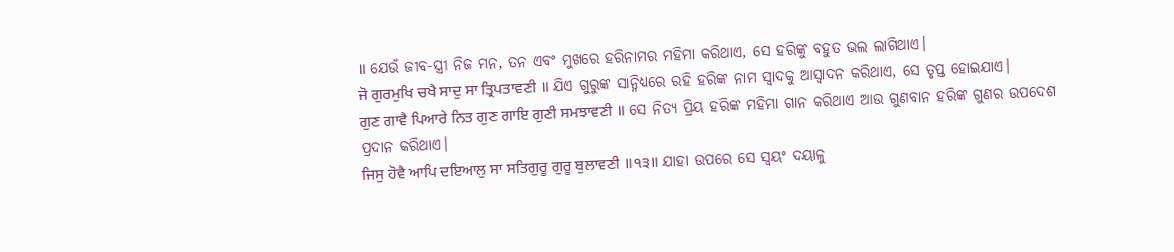॥ ଯେଉଁ ଜୀବ-ସ୍ତ୍ରୀ ନିଜ ମନ, ତନ ଏବଂ ମୁଖରେ ହରିନାମର ମହିମା କରିଥାଏ, ସେ ହରିଙ୍କୁ ବହୁତ ଭଲ ଲାଗିଥାଏ।
ਜੋ ਗੁਰਮੁਖਿ ਚਖੈ ਸਾਦੁ ਸਾ ਤ੍ਰਿਪਤਾਵਣੀ ॥ ଯିଏ ଗୁରୁଙ୍କ ସାନ୍ନିଧ୍ୟରେ ରହି ହରିଙ୍କ ନାମ ସ୍ଵାଦକୁ ଆସ୍ଵାଦନ କରିଥାଏ, ସେ ତୃପ୍ତ ହୋଇଯାଏ।
ਗੁਣ ਗਾਵੈ ਪਿਆਰੇ ਨਿਤ ਗੁਣ ਗਾਇ ਗੁਣੀ ਸਮਝਾਵਣੀ ॥ ସେ ନିତ୍ୟ ପ୍ରିୟ ହରିଙ୍କ ମହିମା ଗାନ କରିଥାଏ ଆଉ ଗୁଣବାନ ହରିଙ୍କ ଗୁଣର ଉପଦେଶ ପ୍ରଦାନ କରିଥାଏ।
ਜਿਸੁ ਹੋਵੈ ਆਪਿ ਦਇਆਲੁ ਸਾ ਸਤਿਗੁਰੂ ਗੁਰੂ ਬੁਲਾਵਣੀ ॥੧੩॥ ଯାହା ଉପରେ ସେ ସ୍ଵୟଂ ଦୟାଳୁ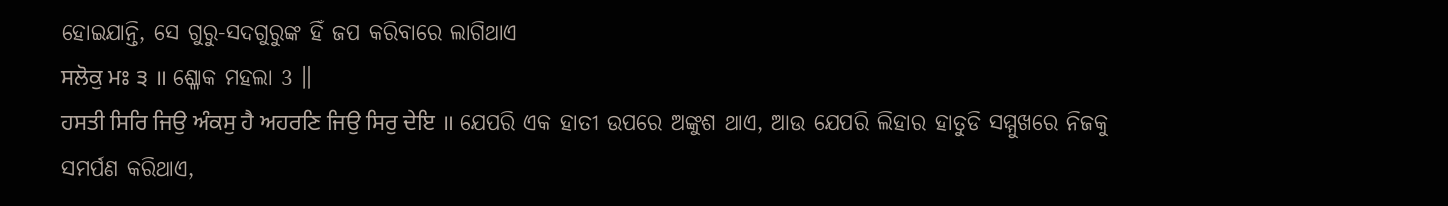ହୋଇଯାନ୍ତି, ସେ ଗୁରୁ-ସଦଗୁରୁଙ୍କ ହିଁ ଜପ କରିବାରେ ଲାଗିଥାଏ
ਸਲੋਕੁ ਮਃ ੩ ॥ ଶ୍ଳୋକ ମହଲା 3 ॥
ਹਸਤੀ ਸਿਰਿ ਜਿਉ ਅੰਕਸੁ ਹੈ ਅਹਰਣਿ ਜਿਉ ਸਿਰੁ ਦੇਇ ॥ ଯେପରି ଏକ ହାତୀ ଉପରେ ଅଙ୍କୁଶ ଥାଏ, ଆଉ ଯେପରି ଲିହାର ହାତୁଡି ସମ୍ମୁଖରେ ନିଜକୁ ସମର୍ପଣ କରିଥାଏ,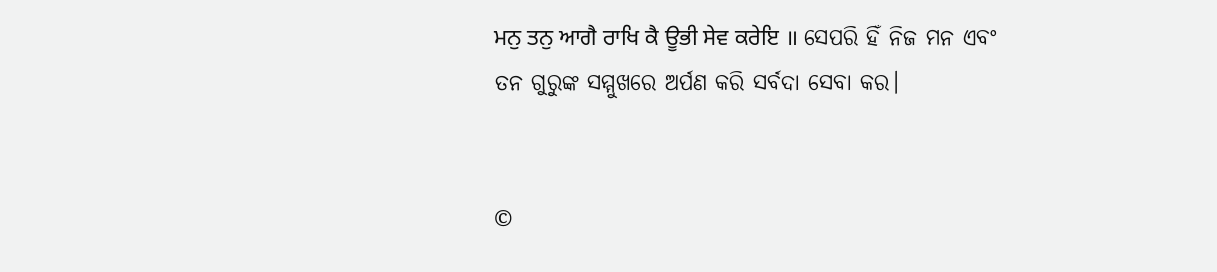ਮਨੁ ਤਨੁ ਆਗੈ ਰਾਖਿ ਕੈ ਊਭੀ ਸੇਵ ਕਰੇਇ ॥ ସେପରି ହିଁ ନିଜ ମନ ଏବଂ ତନ ଗୁରୁଙ୍କ ସମ୍ମୁଖରେ ଅର୍ପଣ କରି ସର୍ବଦା ସେବା କର।


©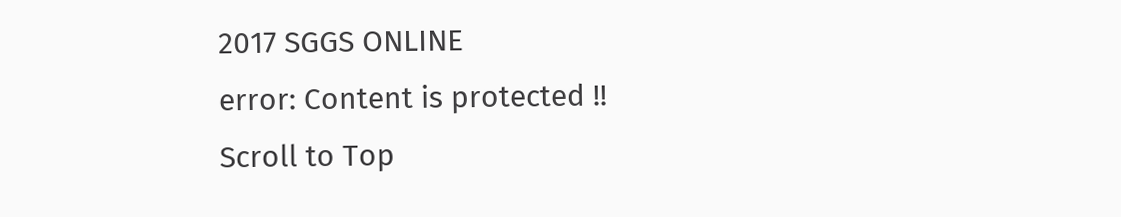2017 SGGS ONLINE
error: Content is protected !!
Scroll to Top